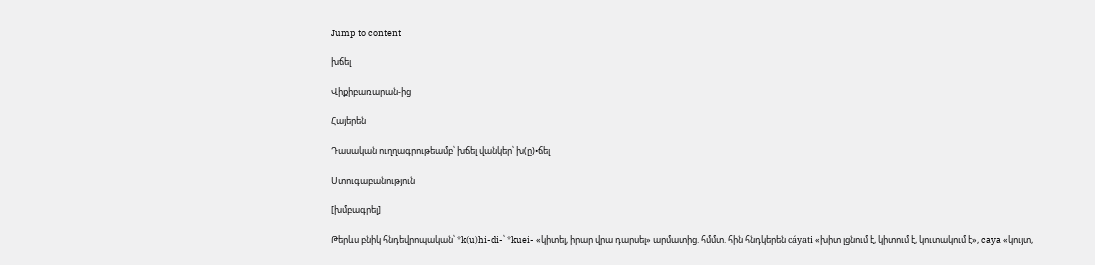Jump to content

խճել

Վիքիբառարան-ից

Հայերեն

Դասական ուղղագրութեամբ՝ խճել վանկեր՝ խ(ը)•ճել

Ստուգաբանություն

[խմբագրել]

Թերևս բնիկ հնդեվրոպական՝ *k(u)hi-di-՝ *kuei- «կիտել, իրար վրա դարսել» արմատից. հմմտ. հին հնդկերեն cáyati «խիտ լցնում է, կիտում է, կուտակում է», caya «կույտ,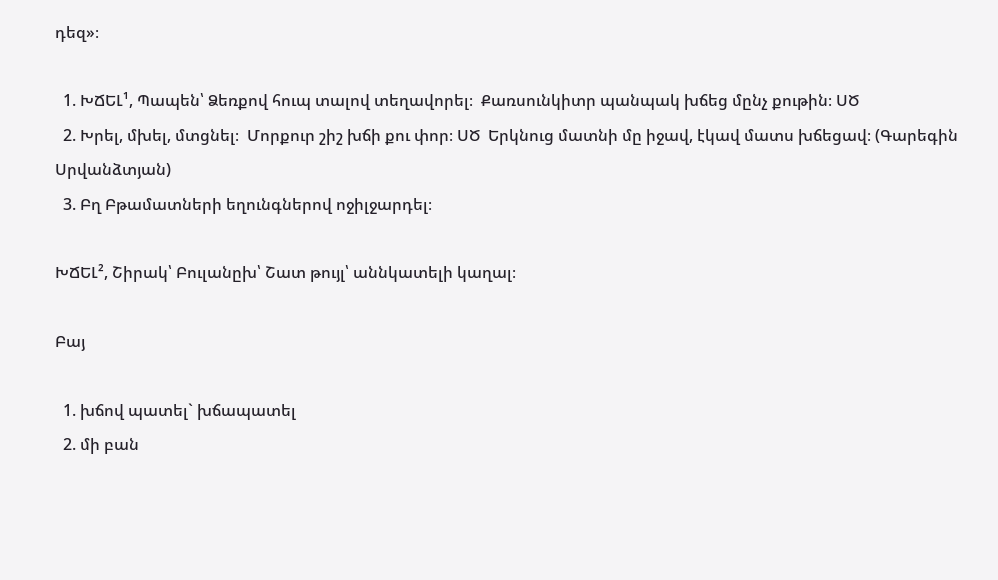դեզ»։

  1. ԽՃԵԼ¹, Պապեն՝ Ձեռքով հուպ տալով տեղավորել։  Քառսունկիտր պանպակ խճեց մընչ քութին։ ՍԾ
  2. Խրել, մխել, մտցնել։  Մորքուր շիշ խճի քու փոր։ ՍԾ  Երկնուց մատնի մը իջավ, էկավ մատս խճեցավ։ (Գարեգին Սրվանձտյան)
  3. Բղ Բթամատների եղունգներով ոջիլջարդել։

ԽՃԵԼ², Շիրակ՝ Բուլանըխ՝ Շատ թույլ՝ աննկատելի կաղալ։

Բայ

  1. խճով պատել` խճապատել
  2. մի բան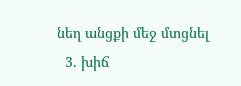նեղ անցքի մեջ մտցնել
  3. խիճ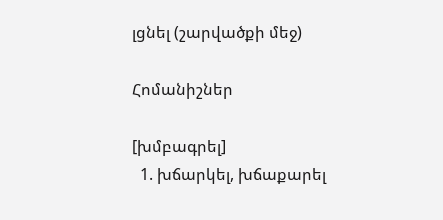լցնել (շարվածքի մեջ)

Հոմանիշներ

[խմբագրել]
  1. խճարկել, խճաքարել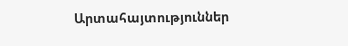Արտահայտություններ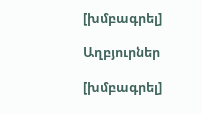[խմբագրել]

Աղբյուրներ

[խմբագրել]